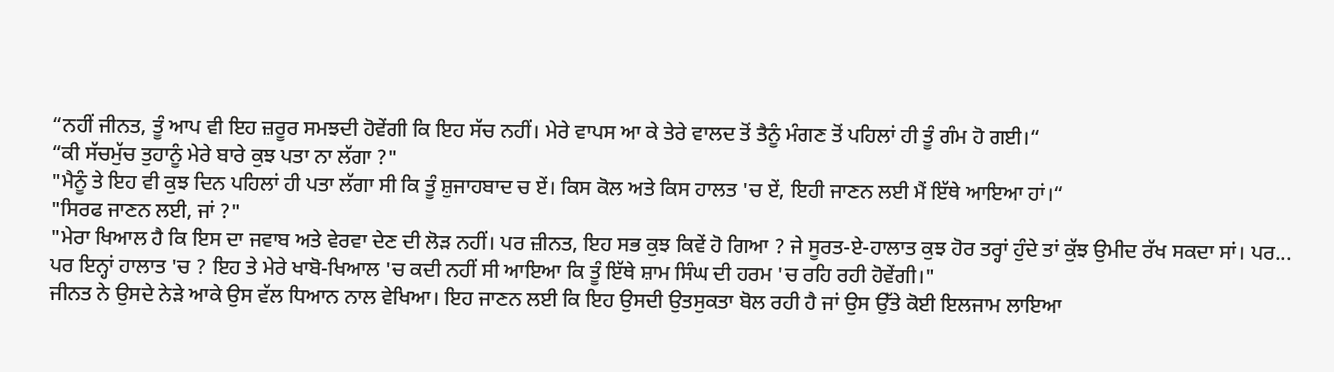“ਨਹੀਂ ਜੀਨਤ, ਤੂੰ ਆਪ ਵੀ ਇਹ ਜ਼ਰੂਰ ਸਮਝਦੀ ਹੋਵੇਂਗੀ ਕਿ ਇਹ ਸੱਚ ਨਹੀਂ। ਮੇਰੇ ਵਾਪਸ ਆ ਕੇ ਤੇਰੇ ਵਾਲਦ ਤੋਂ ਤੈਨੂੰ ਮੰਗਣ ਤੋਂ ਪਹਿਲਾਂ ਹੀ ਤੂੰ ਗੰਮ ਹੋ ਗਈ।“
“ਕੀ ਸੱਚਮੁੱਚ ਤੁਹਾਨੂੰ ਮੇਰੇ ਬਾਰੇ ਕੁਝ ਪਤਾ ਨਾ ਲੱਗਾ ?"
"ਮੈਨੂੰ ਤੇ ਇਹ ਵੀ ਕੁਝ ਦਿਨ ਪਹਿਲਾਂ ਹੀ ਪਤਾ ਲੱਗਾ ਸੀ ਕਿ ਤੂੰ ਸ਼ੁਜਾਹਬਾਦ ਚ ਏਂ। ਕਿਸ ਕੋਲ ਅਤੇ ਕਿਸ ਹਾਲਤ 'ਚ ਏਂ, ਇਹੀ ਜਾਣਨ ਲਈ ਮੈਂ ਇੱਥੇ ਆਇਆ ਹਾਂ।“
"ਸਿਰਫ ਜਾਣਨ ਲਈ, ਜਾਂ ?"
"ਮੇਰਾ ਖਿਆਲ ਹੈ ਕਿ ਇਸ ਦਾ ਜਵਾਬ ਅਤੇ ਵੇਰਵਾ ਦੇਣ ਦੀ ਲੋੜ ਨਹੀਂ। ਪਰ ਜ਼ੀਨਤ, ਇਹ ਸਭ ਕੁਝ ਕਿਵੇਂ ਹੋ ਗਿਆ ? ਜੇ ਸੂਰਤ-ਏ-ਹਾਲਾਤ ਕੁਝ ਹੋਰ ਤਰ੍ਹਾਂ ਹੁੰਦੇ ਤਾਂ ਕੁੱਝ ਉਮੀਦ ਰੱਖ ਸਕਦਾ ਸਾਂ। ਪਰ... ਪਰ ਇਨ੍ਹਾਂ ਹਾਲਾਤ 'ਚ ? ਇਹ ਤੇ ਮੇਰੇ ਖਾਬੋ-ਖਿਆਲ 'ਚ ਕਦੀ ਨਹੀਂ ਸੀ ਆਇਆ ਕਿ ਤੂੰ ਇੱਥੇ ਸ਼ਾਮ ਸਿੰਘ ਦੀ ਹਰਮ 'ਚ ਰਹਿ ਰਹੀ ਹੋਵੇਂਗੀ।"
ਜੀਨਤ ਨੇ ਉਸਦੇ ਨੇੜੇ ਆਕੇ ਉਸ ਵੱਲ ਧਿਆਨ ਨਾਲ ਵੇਖਿਆ। ਇਹ ਜਾਣਨ ਲਈ ਕਿ ਇਹ ਉਸਦੀ ਉਤਸੁਕਤਾ ਬੋਲ ਰਹੀ ਹੈ ਜਾਂ ਉਸ ਉੱਤੇ ਕੋਈ ਇਲਜਾਮ ਲਾਇਆ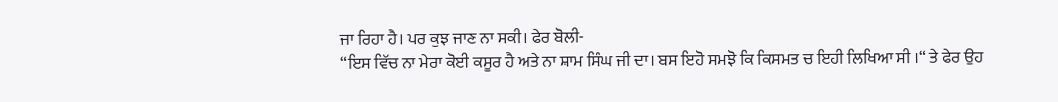ਜਾ ਰਿਹਾ ਹੈ। ਪਰ ਕੁਝ ਜਾਣ ਨਾ ਸਕੀ। ਫੇਰ ਬੋਲੀ-
“ਇਸ ਵਿੱਚ ਨਾ ਮੇਰਾ ਕੋਈ ਕਸੂਰ ਹੈ ਅਤੇ ਨਾ ਸ਼ਾਮ ਸਿੰਘ ਜੀ ਦਾ। ਬਸ ਇਹੋ ਸਮਝੋ ਕਿ ਕਿਸਮਤ ਚ ਇਹੀ ਲਿਖਿਆ ਸੀ ।“ ਤੇ ਫੇਰ ਉਹ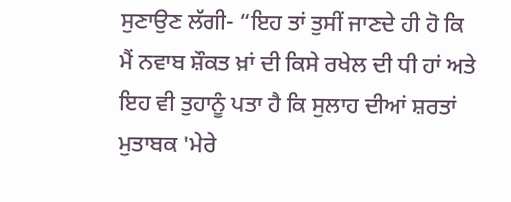ਸੁਣਾਉਣ ਲੱਗੀ- “ਇਹ ਤਾਂ ਤੁਸੀਂ ਜਾਣਦੇ ਹੀ ਹੋ ਕਿ ਮੈਂ ਨਵਾਬ ਸ਼ੌਕਤ ਖ਼ਾਂ ਦੀ ਕਿਸੇ ਰਖੇਲ ਦੀ ਧੀ ਹਾਂ ਅਤੇ ਇਹ ਵੀ ਤੁਹਾਨੂੰ ਪਤਾ ਹੈ ਕਿ ਸੁਲਾਹ ਦੀਆਂ ਸ਼ਰਤਾਂ ਮੁਤਾਬਕ 'ਮੇਰੇ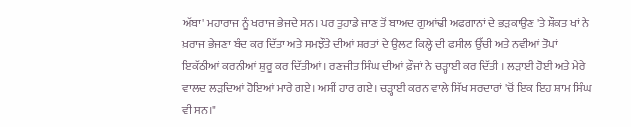ਅੱਬਾ' ਮਹਾਰਾਜ ਨੂੰ ਖਰਾਜ ਭੇਜਦੇ ਸਨ। ਪਰ ਤੁਹਾਡੇ ਜਾਣ ਤੋਂ ਬਾਅਦ ਗੁਆਂਢੀ ਅਫਗਾਨਾਂ ਦੇ ਭੜਕਾਉਣ 'ਤੇ ਸ਼ੌਕਤ ਖਾਂ ਨੇ ਖ਼ਰਾਜ ਭੇਜਣਾ ਬੰਦ ਕਰ ਦਿੱਤਾ ਅਤੇ ਸਮਝੌਤੇ ਦੀਆਂ ਸ਼ਰਤਾਂ ਦੇ ਉਲਟ ਕਿਲ੍ਹੇ ਦੀ ਫਸੀਲ ਉੱਚੀ ਅਤੇ ਨਵੀਆਂ ਤੋਪਾਂ ਇਕੱਠੀਆਂ ਕਰਨੀਆਂ ਸ਼ੁਰੂ ਕਰ ਦਿੱਤੀਆਂ। ਰਣਜੀਤ ਸਿੰਘ ਦੀਆਂ ਫ਼ੌਜਾਂ ਨੇ ਚੜ੍ਹਾਈ ਕਰ ਦਿੱਤੀ । ਲੜਾਈ ਹੋਈ ਅਤੇ ਮੇਰੇ ਵਾਲਦ ਲੜਦਿਆਂ ਹੋਇਆਂ ਮਾਰੇ ਗਏ। ਅਸੀਂ ਹਾਰ ਗਏ। ਚੜ੍ਹਾਈ ਕਰਨ ਵਾਲੇ ਸਿੱਖ ਸਰਦਾਰਾਂ 'ਚੋਂ ਇਕ ਇਹ ਸ਼ਾਮ ਸਿੰਘ ਵੀ ਸਨ।"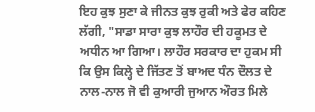ਇਹ ਕੁਝ ਸੁਣਾ ਕੇ ਜੀਨਤ ਕੁਝ ਰੁਕੀ ਅਤੇ ਫੇਰ ਕਹਿਣ ਲੱਗੀ, "ਸਾਡਾ ਸਾਰਾ ਕੁਝ ਲਾਹੌਰ ਦੀ ਹਕੂਮਤ ਦੇ ਅਧੀਨ ਆ ਗਿਆ। ਲਾਹੌਰ ਸਰਕਾਰ ਦਾ ਹੁਕਮ ਸੀ ਕਿ ਉਸ ਕਿਲ੍ਹੇ ਦੇ ਜਿੱਤਣ ਤੋਂ ਬਾਅਦ ਧੰਨ ਦੌਲਤ ਦੇ ਨਾਲ-ਨਾਲ ਜੋ ਵੀ ਕੁਆਰੀ ਜੁਆਨ ਔਰਤ ਮਿਲੇ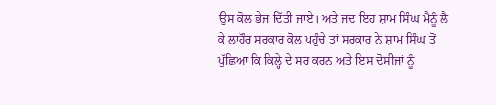ਉਸ ਕੋਲ ਭੇਜ ਦਿੱਤੀ ਜਾਏ। ਅਤੇ ਜਦ ਇਹ ਸ਼ਾਮ ਸਿੰਘ ਮੈਨੂੰ ਲੈ ਕੇ ਲਾਹੌਰ ਸਰਕਾਰ ਕੋਲ ਪਹੁੰਚੇ ਤਾਂ ਸਰਕਾਰ ਨੇ ਸ਼ਾਮ ਸਿੰਘ ਤੋਂ ਪੁੱਛਿਆ ਕਿ ਕਿਲ੍ਹੇ ਦੇ ਸਰ ਕਰਨ ਅਤੇ ਇਸ ਦੋਸੀਜਾਂ ਨੂੰ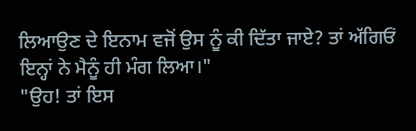ਲਿਆਉਣ ਦੇ ਇਨਾਮ ਵਜੋਂ ਉਸ ਨੂੰ ਕੀ ਦਿੱਤਾ ਜਾਏ? ਤਾਂ ਅੱਗਿਓਂ ਇਨ੍ਹਾਂ ਨੇ ਮੈਨੂੰ ਹੀ ਮੰਗ ਲਿਆ।"
"ਉਹ! ਤਾਂ ਇਸ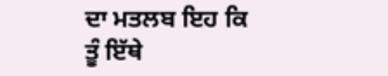ਦਾ ਮਤਲਬ ਇਹ ਕਿ ਤੂੰ ਇੱਥੇ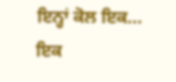ਇਨ੍ਹਾਂ ਕੋਲ ਇਕ... ਇਕ